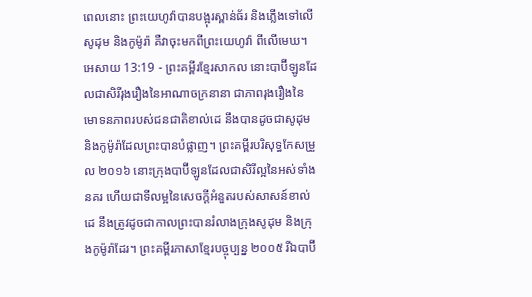ពេលនោះ ព្រះយេហូវ៉ាបានបង្អុរស្ពាន់ធ័រ និងភ្លើងទៅលើសូដុម និងកូម៉ូរ៉ា គឺវាចុះមកពីព្រះយេហូវ៉ា ពីលើមេឃ។
អេសាយ 13:19 - ព្រះគម្ពីរខ្មែរសាកល នោះបាប៊ីឡូនដែលជាសិរីរុងរឿងនៃអាណាចក្រនានា ជាភាពរុងរឿងនៃមោទនភាពរបស់ជនជាតិខាល់ដេ នឹងបានដូចជាសូដុម និងកូម៉ូរ៉ាដែលព្រះបានបំផ្លាញ។ ព្រះគម្ពីរបរិសុទ្ធកែសម្រួល ២០១៦ នោះក្រុងបាប៊ីឡូនដែលជាសិរីល្អនៃអស់ទាំងនគរ ហើយជាទីលម្អនៃសេចក្ដីអំនួតរបស់សាសន៍ខាល់ដេ នឹងត្រូវដូចជាកាលព្រះបានរំលាងក្រុងសូដុម និងក្រុងកូម៉ូរ៉ាដែរ។ ព្រះគម្ពីរភាសាខ្មែរបច្ចុប្បន្ន ២០០៥ រីឯបាប៊ី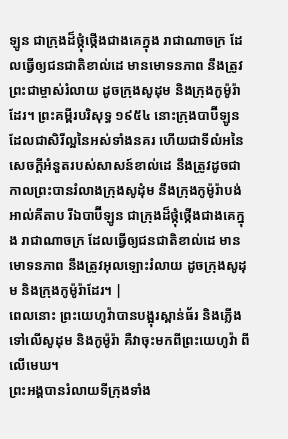ឡូន ជាក្រុងដ៏ថ្កុំថ្កើងជាងគេក្នុង រាជាណាចក្រ ដែលធ្វើឲ្យជនជាតិខាល់ដេ មានមោទនភាព នឹងត្រូវព្រះជាម្ចាស់រំលាយ ដូចក្រុងសូដុម និងក្រុងកូម៉ូរ៉ាដែរ។ ព្រះគម្ពីរបរិសុទ្ធ ១៩៥៤ នោះក្រុងបាប៊ីឡូនដែលជាសិរីល្អនៃអស់ទាំងនគរ ហើយជាទីលំអនៃសេចក្ដីអំនួតរបស់សាសន៍ខាល់ដេ នឹងត្រូវដូចជាកាលព្រះបានរំលាងក្រុងសូដុំម នឹងក្រុងកូម៉ូរ៉ាបង់ អាល់គីតាប រីឯបាប៊ីឡូន ជាក្រុងដ៏ថ្កុំថ្កើងជាងគេក្នុង រាជាណាចក្រ ដែលធ្វើឲ្យជនជាតិខាល់ដេ មានមោទនភាព នឹងត្រូវអុលឡោះរំលាយ ដូចក្រុងសូដុម និងក្រុងកូម៉ូរ៉ាដែរ។ |
ពេលនោះ ព្រះយេហូវ៉ាបានបង្អុរស្ពាន់ធ័រ និងភ្លើងទៅលើសូដុម និងកូម៉ូរ៉ា គឺវាចុះមកពីព្រះយេហូវ៉ា ពីលើមេឃ។
ព្រះអង្គបានរំលាយទីក្រុងទាំង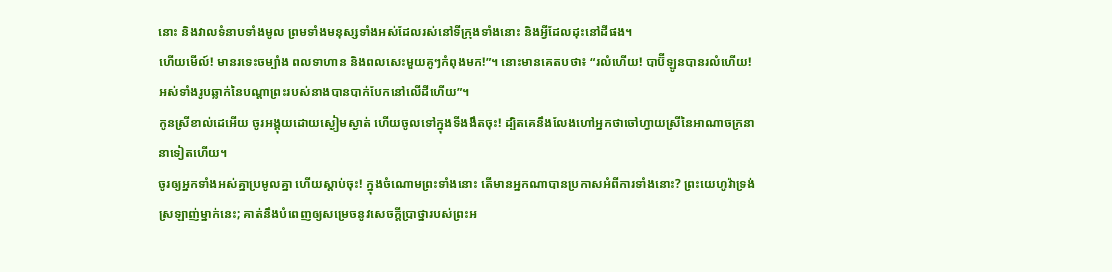នោះ និងវាលទំនាបទាំងមូល ព្រមទាំងមនុស្សទាំងអស់ដែលរស់នៅទីក្រុងទាំងនោះ និងអ្វីដែលដុះនៅដីផង។
ហើយមើល៍! មានរទេះចម្បាំង ពលទាហាន និងពលសេះមួយគូៗកំពុងមក!”។ នោះមានគេតបថា៖ “រលំហើយ! បាប៊ីឡូនបានរលំហើយ! អស់ទាំងរូបឆ្លាក់នៃបណ្ដាព្រះរបស់នាងបានបាក់បែកនៅលើដីហើយ”។
កូនស្រីខាល់ដេអើយ ចូរអង្គុយដោយស្ងៀមស្ងាត់ ហើយចូលទៅក្នុងទីងងឹតចុះ! ដ្បិតគេនឹងលែងហៅអ្នកថាចៅហ្វាយស្រីនៃអាណាចក្រនានាទៀតហើយ។
ចូរឲ្យអ្នកទាំងអស់គ្នាប្រមូលគ្នា ហើយស្ដាប់ចុះ! ក្នុងចំណោមព្រះទាំងនោះ តើមានអ្នកណាបានប្រកាសអំពីការទាំងនោះ? ព្រះយេហូវ៉ាទ្រង់ស្រឡាញ់ម្នាក់នេះ; គាត់នឹងបំពេញឲ្យសម្រេចនូវសេចក្ដីប្រាថ្នារបស់ព្រះអ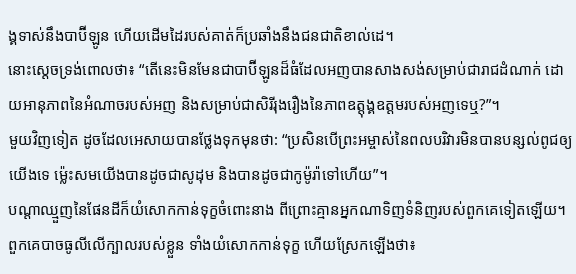ង្គទាស់នឹងបាប៊ីឡូន ហើយដើមដៃរបស់គាត់ក៏ប្រឆាំងនឹងជនជាតិខាល់ដេ។
នោះស្ដេចទ្រង់ពោលថា៖ “តើនេះមិនមែនជាបាប៊ីឡូនដ៏ធំដែលអញបានសាងសង់សម្រាប់ជារាជដំណាក់ ដោយអានុភាពនៃអំណាចរបស់អញ និងសម្រាប់ជាសិរីរុងរឿងនៃភាពឧត្ដុង្គឧត្ដមរបស់អញទេឬ?”។
មួយវិញទៀត ដូចដែលអេសាយបានថ្លែងទុកមុនថា: “ប្រសិនបើព្រះអម្ចាស់នៃពលបរិវារមិនបានបន្សល់ពូជឲ្យយើងទេ ម្ល៉េះសមយើងបានដូចជាសូដុម និងបានដូចជាកូម៉ូរ៉ាទៅហើយ”។
បណ្ដាឈ្មួញនៃផែនដីក៏យំសោកកាន់ទុក្ខចំពោះនាង ពីព្រោះគ្មានអ្នកណាទិញទំនិញរបស់ពួកគេទៀតឡើយ។
ពួកគេបាចធូលីលើក្បាលរបស់ខ្លួន ទាំងយំសោកកាន់ទុក្ខ ហើយស្រែកឡើងថា៖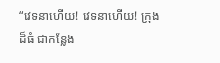“វេទនាហើយ! វេទនាហើយ! ក្រុងដ៏ធំ ជាកន្លែង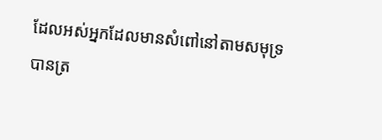ដែលអស់អ្នកដែលមានសំពៅនៅតាមសមុទ្រ បានត្រ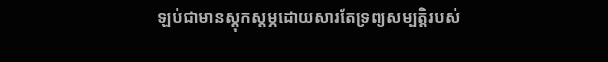ឡប់ជាមានស្ដុកស្ដម្ភដោយសារតែទ្រព្យសម្បត្តិរបស់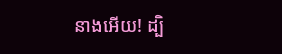នាងអើយ! ដ្បិ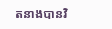តនាងបានវិ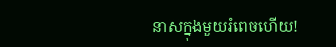នាសក្នុងមួយរំពេចហើយ!